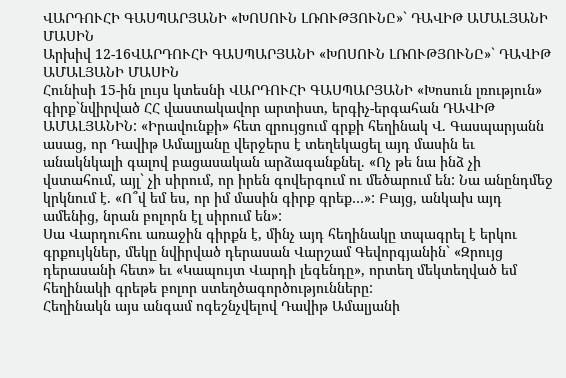ՎԱՐԴՈՒՀԻ ԳԱՍՊԱՐՅԱՆԻ «ԽՈՍՈՒՆ ԼՌՈՒԹՅՈՒՆԸ»` ԴԱՎԻԹ ԱՄԱԼՅԱՆԻ ՄԱՍԻՆ
Արխիվ 12-16ՎԱՐԴՈՒՀԻ ԳԱՍՊԱՐՅԱՆԻ «ԽՈՍՈՒՆ ԼՌՈՒԹՅՈՒՆԸ»` ԴԱՎԻԹ ԱՄԱԼՅԱՆԻ ՄԱՍԻՆ
Հունիսի 15-ին լույս կտեսնի ՎԱՐԴՈՒՀԻ ԳԱՍՊԱՐՅԱՆԻ «Խոսուն լռություն» գիրք`նվիրված ՀՀ վաստակավոր արտիստ, երգիչ-երգահան ԴԱՎԻԹ ԱՄԱԼՅԱՆԻՆ: «Իրավունքի» հետ զրույցում գրքի հեղինակ Վ. Գասպարյանն ասաց, որ Դավիթ Ամալյանը վերջերս է տեղեկացել այդ մասին եւ անակնկալի գալով բացասական արձագանքնել. «Ոչ թե նա ինձ չի վստահում, այլ` չի սիրում, որ իրեն գովերգում ու մեծարում են: Նա անընդմեջ կրկնում է. «Ո՞վ եմ ես, որ իմ մասին գիրք գրեք…»: Բայց, անկախ այդ ամենից, նրան բոլորն էլ սիրում են»:
Սա Վարդուհու առաջին գիրքն է, մինչ այդ հեղինակը տպագրել է երկու գրքույկներ, մեկը նվիրված դերասան Վարշամ Գեվորգյանին` «Զրույց դերասանի հետ» եւ «Կապույտ Վարդի լեգենդը», որտեղ մեկտեղված եմ հեղինակի գրեթե բոլոր ստեղծագործությունները:
Հեղինակն այս անգամ ոգեշնչվելով Դավիթ Ամալյանի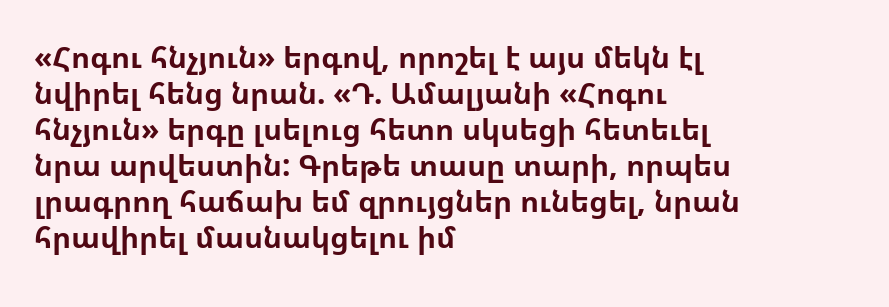«Հոգու հնչյուն» երգով, որոշել է այս մեկն էլ նվիրել հենց նրան. «Դ. Ամալյանի «Հոգու հնչյուն» երգը լսելուց հետո սկսեցի հետեւել նրա արվեստին: Գրեթե տասը տարի, որպես լրագրող հաճախ եմ զրույցներ ունեցել, նրան հրավիրել մասնակցելու իմ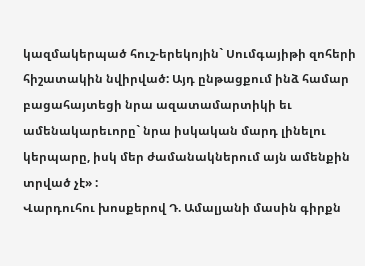կազմակերպած հուշ-երեկոյին` Սումգայիթի զոհերի հիշատակին նվիրված: Այդ ընթացքում ինձ համար բացահայտեցի նրա ազատամարտիկի եւ ամենակարեւորը` նրա իսկական մարդ լինելու կերպարը, իսկ մեր ժամանակներում այն ամենքին տրված չէ» :
Վարդուհու խոսքերով Դ. Ամալյանի մասին գիրքն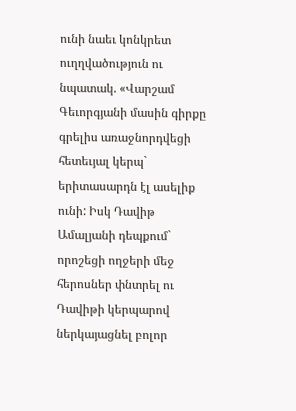ունի նաեւ կոնկրետ ուղղվածություն ու նպատակ. «Վարշամ Գեւորգյանի մասին գիրքը գրելիս առաջնորդվեցի հետեւյալ կերպ` երիտասարդն էլ ասելիք ունի: Իսկ Դավիթ Ամալյանի դեպքում` որոշեցի ողջերի մեջ հերոսներ փնտրել ու Դավիթի կերպարով ներկայացնել բոլոր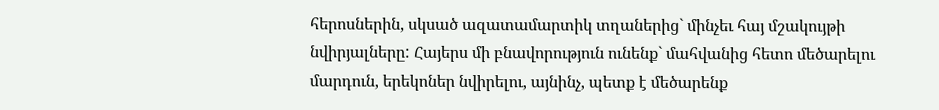հերոսներին, սկսած ազատամարտիկ տղաներից` մինչեւ հայ մշակույթի նվիրյալները: Հայերս մի բնավորություն ունենք` մահվանից հետո մեծարելու մարդուն, երեկոներ նվիրելու, այնինչ, պետք է մեծարենք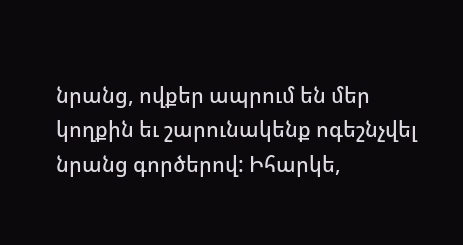նրանց, ովքեր ապրում են մեր կողքին եւ շարունակենք ոգեշնչվել նրանց գործերով: Իհարկե,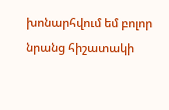խոնարհվում եմ բոլոր նրանց հիշատակի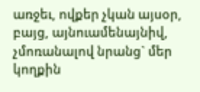առջեւ, ովքեր չկան այսօր, բայց, այնուամենայնիվ, չմոռանալով նրանց` մեր կողքին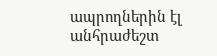ապրողներին էլ անհրաժեշտ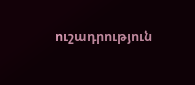ուշադրություն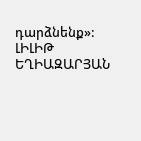դարձնենք»:
ԼԻԼԻԹ ԵՂԻԱԶԱՐՅԱՆ